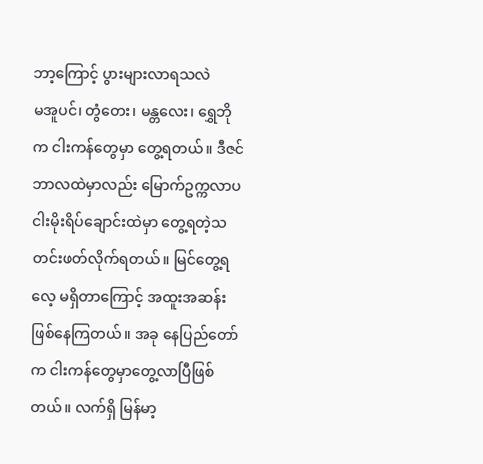ဘာ့ကြောင့် ပွားများလာရသလဲ
မအူပင်၊ တွံတေး၊ မန္တလေး၊ ရွှေဘို က ငါးကန်တွေမှာ တွေ့ရတယ်။ ဒီဇင်ဘာလထဲမှာလည်း မြောက်ဥက္ကလာပ ငါးမိုးရိပ်ချောင်းထဲမှာ တွေ့ရတဲ့သတင်းဖတ်လိုက်ရတယ်။ မြင်တွေ့ရလေ့ မရှိတာကြောင့် အထူးအဆန်းဖြစ်နေကြတယ်။ အခု နေပြည်တော်က ငါးကန်တွေမှာတွေ့လာပြီဖြစ်တယ်။ လက်ရှိ မြန်မာ့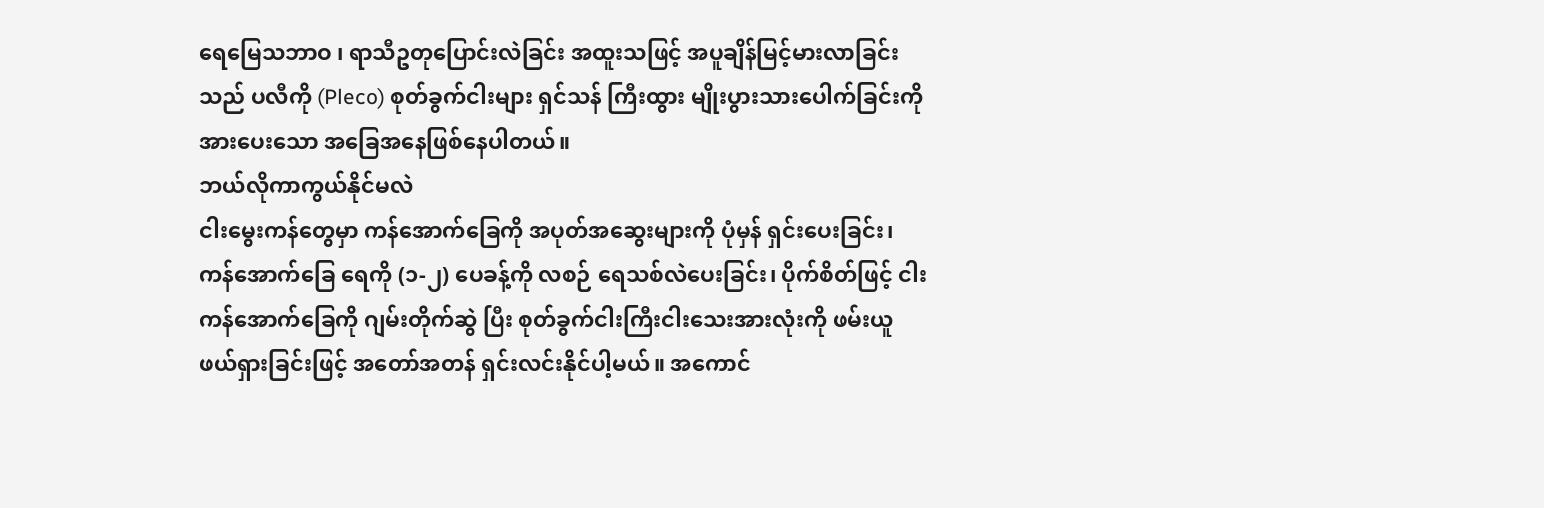ရေမြေသဘာဝ ၊ ရာသီဥတုပြောင်းလဲခြင်း အထူးသဖြင့် အပူချိန်မြင့်မားလာခြင်းသည် ပလီကို (Pleco) စုတ်ခွက်ငါးများ ရှင်သန် ကြီးထွား မျိုးပွားသားပေါက်ခြင်းကို အားပေးသော အခြေအနေဖြစ်နေပါတယ်။
ဘယ်လိုကာကွယ်နိုင်မလဲ
ငါးမွေးကန်တွေမှာ ကန်အောက်ခြေကို အပုတ်အဆွေးများကို ပုံမှန် ရှင်းပေးခြင်း၊ ကန်အောက်ခြေ ရေကို (၁-၂) ပေခန့်ကို လစဉ် ရေသစ်လဲပေးခြင်း၊ ပိုက်စိတ်ဖြင့် ငါးကန်အောက်ခြေကို ဂျမ်းတိုက်ဆွဲ ပြီး စုတ်ခွက်ငါးကြီးငါးသေးအားလုံးကို ဖမ်းယူဖယ်ရှားခြင်းဖြင့် အတော်အတန် ရှင်းလင်းနိုင်ပါ့မယ်။ အကောင်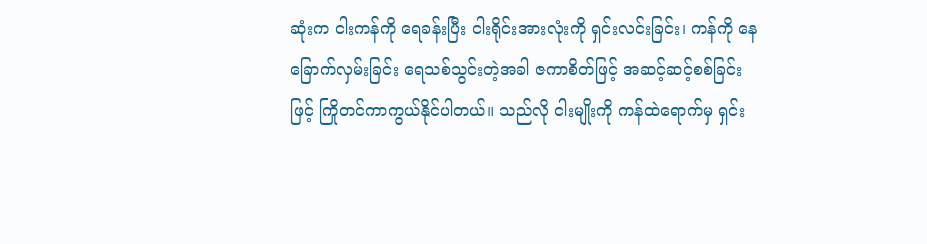ဆုံးက ငါးကန်ကို ရေခန်းပြီး ငါးရိုင်းအားလုံးကို ရှင်းလင်းခြင်း၊ ကန်ကို နေခြောက်လှမ်းခြင်း ရေသစ်သွင်းတဲ့အခါ ဇကာစိတ်ဖြင့် အဆင့်ဆင့်စစ်ခြင်းဖြင့် ကြိုတင်ကာကွယ်နိုင်ပါတယ်။ သည်လို ငါးမျိုးကို ကန်ထဲရောက်မှ ရှင်း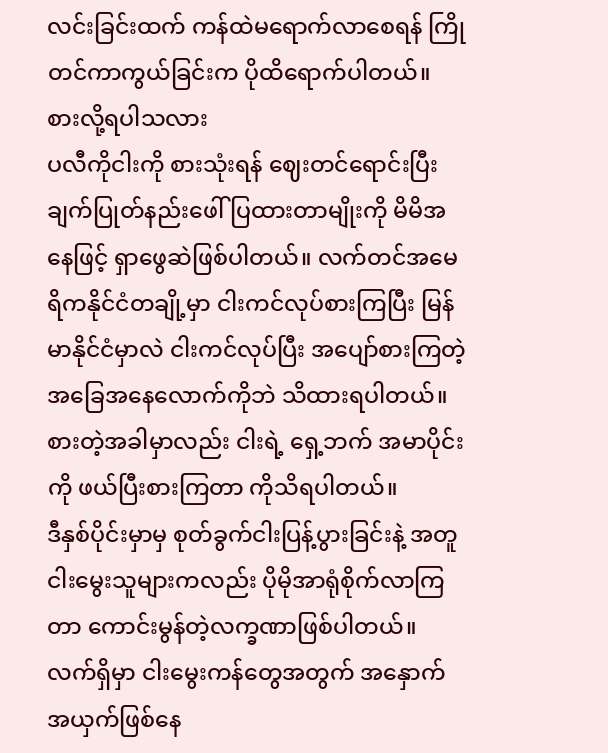လင်းခြင်းထက် ကန်ထဲမရောက်လာစေရန် ကြိုတင်ကာကွယ်ခြင်းက ပိုထိရောက်ပါတယ်။
စားလို့ရပါသလား
ပလီကိုငါးကို စားသုံးရန် ဈေးတင်ရောင်းပြီး ချက်ပြုတ်နည်းဖေါ်ပြထားတာမျိုးကို မိမိအနေဖြင့် ရှာဖွေဆဲဖြစ်ပါတယ်။ လက်တင်အမေရိကနိုင်ငံတချို့မှာ ငါးကင်လုပ်စားကြပြီး မြန်မာနိုင်ငံမှာလဲ ငါးကင်လုပ်ပြီး အပျော်စားကြတဲ့အခြေအနေလောက်ကိုဘဲ သိထားရပါတယ်။ စားတဲ့အခါမှာလည်း ငါးရဲ့ ရှေ့ဘက် အမာပိုင်းကို ဖယ်ပြီးစားကြတာ ကိုသိရပါတယ်။
ဒီနှစ်ပိုင်းမှာမှ စုတ်ခွက်ငါးပြန့်ပွားခြင်းနဲ့ အတူ ငါးမွေးသူများကလည်း ပိုမိုအာရုံစိုက်လာကြတာ ကောင်းမွန်တဲ့လက္ခဏာဖြစ်ပါတယ်။ လက်ရှိမှာ ငါးမွေးကန်တွေအတွက် အနှောက်အယှက်ဖြစ်နေ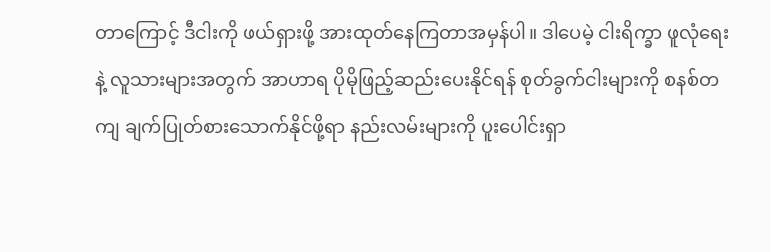တာကြောင့် ဒီငါးကို ဖယ်ရှားဖို့ အားထုတ်နေကြတာအမှန်ပါ။ ဒါပေမဲ့ ငါးရိက္ခာ ဖူလုံရေးနဲ့ လူသားများအတွက် အာဟာရ ပိုမိုဖြည့်ဆည်းပေးနိုင်ရန် စုတ်ခွက်ငါးများကို စနစ်တကျ ချက်ပြုတ်စားသောက်နိုင်ဖို့ရာ နည်းလမ်းများကို ပူးပေါင်းရှာ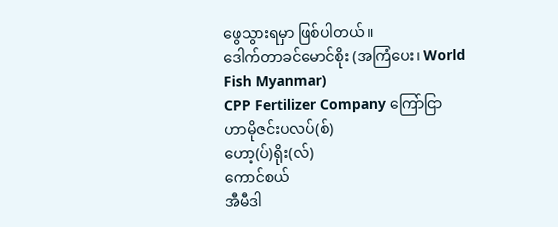ဖွေသွားရမှာ ဖြစ်ပါတယ်။
ဒေါက်တာခင်မောင်စိုး (အကြံပေး၊ World Fish Myanmar)
CPP Fertilizer Company ကြော်ငြာ
ဟာမိုဇင်းပလပ်(စ်)
ဟော့(ပ်)ရိုး(လ်)
ကောင်စယ်
အီမီဒါ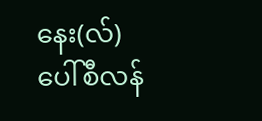နေး(လ်)
ပေါ်စီလန်